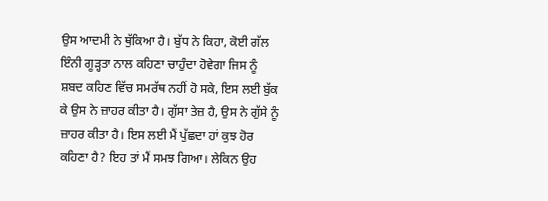ਉਸ ਆਦਮੀ ਨੇ ਥੁੱਕਿਆ ਹੈ। ਬੁੱਧ ਨੇ ਕਿਹਾ, ਕੋਈ ਗੱਲ ਇੰਨੀ ਗੂੜ੍ਹਤਾ ਨਾਲ ਕਹਿਣਾ ਚਾਹੁੰਦਾ ਹੋਵੇਗਾ ਜਿਸ ਨੂੰ ਸ਼ਬਦ ਕਹਿਣ ਵਿੱਚ ਸਮਰੱਥ ਨਹੀਂ ਹੋ ਸਕੇ, ਇਸ ਲਈ ਬੁੱਕ ਕੇ ਉਸ ਨੇ ਜ਼ਾਹਰ ਕੀਤਾ ਹੈ। ਗੁੱਸਾ ਤੇਜ਼ ਹੈ, ਉਸ ਨੇ ਗੁੱਸੇ ਨੂੰ ਜ਼ਾਹਰ ਕੀਤਾ ਹੈ। ਇਸ ਲਈ ਮੈਂ ਪੁੱਛਦਾ ਹਾਂ ਕੁਝ ਹੋਰ ਕਹਿਣਾ ਹੈ? ਇਹ ਤਾਂ ਮੈਂ ਸਮਝ ਗਿਆ। ਲੇਕਿਨ ਉਹ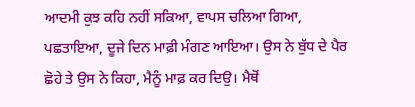ਆਦਮੀ ਕੁਝ ਕਹਿ ਨਹੀਂ ਸਕਿਆ, ਵਾਪਸ ਚਲਿਆ ਗਿਆ, ਪਛਤਾਇਆ, ਦੂਜੇ ਦਿਨ ਮਾਫ਼ੀ ਮੰਗਣ ਆਇਆ। ਉਸ ਨੇ ਬੁੱਧ ਦੇ ਪੈਰ ਛੋਹੇ ਤੇ ਉਸ ਨੇ ਕਿਹਾ, ਮੈਨੂੰ ਮਾਫ਼ ਕਰ ਦਿਉ। ਮੈਥੋਂ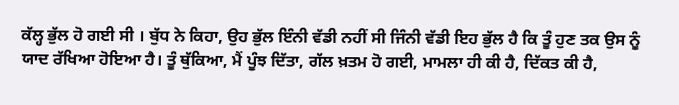ਕੱਲ੍ਹ ਭੁੱਲ ਹੋ ਗਈ ਸੀ । ਬੁੱਧ ਨੇ ਕਿਹਾ, ਉਹ ਭੁੱਲ ਇੰਨੀ ਵੱਡੀ ਨਹੀਂ ਸੀ ਜਿੰਨੀ ਵੱਡੀ ਇਹ ਭੁੱਲ ਹੈ ਕਿ ਤੂੰ ਹੁਣ ਤਕ ਉਸ ਨੂੰ ਯਾਦ ਰੱਖਿਆ ਹੋਇਆ ਹੈ। ਤੂੰ ਥੁੱਕਿਆ, ਮੈਂ ਪੂੰਝ ਦਿੱਤਾ, ਗੱਲ ਖ਼ਤਮ ਹੋ ਗਈ, ਮਾਮਲਾ ਹੀ ਕੀ ਹੈ, ਦਿੱਕਤ ਕੀ ਹੈ,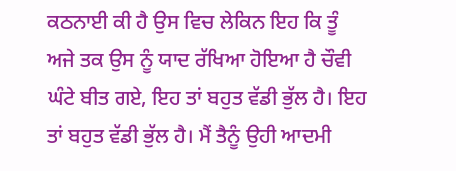ਕਠਨਾਈ ਕੀ ਹੈ ਉਸ ਵਿਚ ਲੇਕਿਨ ਇਹ ਕਿ ਤੂੰ ਅਜੇ ਤਕ ਉਸ ਨੂੰ ਯਾਦ ਰੱਖਿਆ ਹੋਇਆ ਹੈ ਚੌਵੀ ਘੰਟੇ ਬੀਤ ਗਏ, ਇਹ ਤਾਂ ਬਹੁਤ ਵੱਡੀ ਭੁੱਲ ਹੈ। ਇਹ ਤਾਂ ਬਹੁਤ ਵੱਡੀ ਭੁੱਲ ਹੈ। ਮੈਂ ਤੈਨੂੰ ਉਹੀ ਆਦਮੀ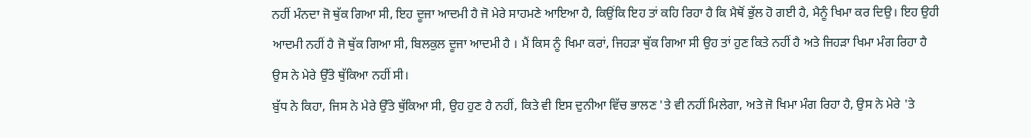ਨਹੀਂ ਮੰਨਦਾ ਜੋ ਥੁੱਕ ਗਿਆ ਸੀ, ਇਹ ਦੂਜਾ ਆਦਮੀ ਹੈ ਜੋ ਮੇਰੇ ਸਾਹਮਣੇ ਆਇਆ ਹੈ, ਕਿਉਂਕਿ ਇਹ ਤਾਂ ਕਹਿ ਰਿਹਾ ਹੈ ਕਿ ਮੈਥੋਂ ਭੁੱਲ ਹੋ ਗਈ ਹੈ, ਮੈਨੂੰ ਖਿਮਾ ਕਰ ਦਿਉ। ਇਹ ਉਹੀ ਆਦਮੀ ਨਹੀਂ ਹੈ ਜੋ ਥੁੱਕ ਗਿਆ ਸੀ, ਬਿਲਕੁਲ ਦੂਜਾ ਆਦਮੀ ਹੈ । ਮੈਂ ਕਿਸ ਨੂੰ ਖਿਮਾ ਕਰਾਂ, ਜਿਹੜਾ ਥੁੱਕ ਗਿਆ ਸੀ ਉਹ ਤਾਂ ਹੁਣ ਕਿਤੇ ਨਹੀਂ ਹੈ ਅਤੇ ਜਿਹੜਾ ਖਿਮਾ ਮੰਗ ਰਿਹਾ ਹੈ ਉਸ ਨੇ ਮੇਰੇ ਉੱਤੇ ਥੁੱਕਿਆ ਨਹੀਂ ਸੀ।
ਬੁੱਧ ਨੇ ਕਿਹਾ, ਜਿਸ ਨੇ ਮੇਰੇ ਉੱਤੇ ਥੁੱਕਿਆ ਸੀ, ਉਹ ਹੁਣ ਹੈ ਨਹੀਂ, ਕਿਤੇ ਵੀ ਇਸ ਦੁਨੀਆ ਵਿੱਚ ਭਾਲਣ 'ਤੇ ਵੀ ਨਹੀਂ ਮਿਲੇਗਾ, ਅਤੇ ਜੋ ਖਿਮਾ ਮੰਗ ਰਿਹਾ ਹੈ, ਉਸ ਨੇ ਮੇਰੇ 'ਤੇ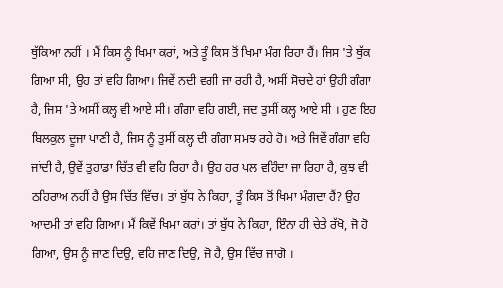ਥੁੱਕਿਆ ਨਹੀਂ । ਮੈਂ ਕਿਸ ਨੂੰ ਖਿਮਾ ਕਰਾਂ, ਅਤੇ ਤੂੰ ਕਿਸ ਤੋਂ ਖਿਮਾ ਮੰਗ ਰਿਹਾ ਹੈਂ। ਜਿਸ 'ਤੇ ਥੁੱਕ ਗਿਆ ਸੀ, ਉਹ ਤਾਂ ਵਹਿ ਗਿਆ। ਜਿਵੇਂ ਨਦੀ ਵਗੀ ਜਾ ਰਹੀ ਹੈ, ਅਸੀਂ ਸੋਚਦੇ ਹਾਂ ਉਹੀ ਗੰਗਾ ਹੈ, ਜਿਸ 'ਤੇ ਅਸੀਂ ਕਲ੍ਹ ਵੀ ਆਏ ਸੀ। ਗੰਗਾ ਵਹਿ ਗਈ, ਜਦ ਤੁਸੀਂ ਕਲ੍ਹ ਆਏ ਸੀ । ਹੁਣ ਇਹ ਬਿਲਕੁਲ ਦੂਜਾ ਪਾਣੀ ਹੈ, ਜਿਸ ਨੂੰ ਤੁਸੀਂ ਕਲ੍ਹ ਦੀ ਗੰਗਾ ਸਮਝ ਰਹੇ ਹੋ। ਅਤੇ ਜਿਵੇਂ ਗੰਗਾ ਵਹਿ ਜਾਂਦੀ ਹੈ, ਉਵੇਂ ਤੁਹਾਡਾ ਚਿੱਤ ਵੀ ਵਹਿ ਰਿਹਾ ਹੈ। ਉਹ ਹਰ ਪਲ ਵਹਿੰਦਾ ਜਾ ਰਿਹਾ ਹੈ, ਕੁਝ ਵੀ ਠਹਿਰਾਅ ਨਹੀਂ ਹੈ ਉਸ ਚਿੱਤ ਵਿੱਚ। ਤਾਂ ਬੁੱਧ ਨੇ ਕਿਹਾ, ਤੂੰ ਕਿਸ ਤੋਂ ਖਿਮਾ ਮੰਗਦਾ ਹੈਂ? ਉਹ ਆਦਮੀ ਤਾਂ ਵਹਿ ਗਿਆ। ਮੈਂ ਕਿਵੇਂ ਖਿਮਾ ਕਰਾਂ। ਤਾਂ ਬੁੱਧ ਨੇ ਕਿਹਾ, ਇੰਨਾ ਹੀ ਚੇਤੇ ਰੱਖੋ, ਜੋ ਹੋ ਗਿਆ, ਉਸ ਨੂੰ ਜਾਣ ਦਿਉ, ਵਹਿ ਜਾਣ ਦਿਉ, ਜੋ ਹੈ, ਉਸ ਵਿੱਚ ਜਾਗੋ ।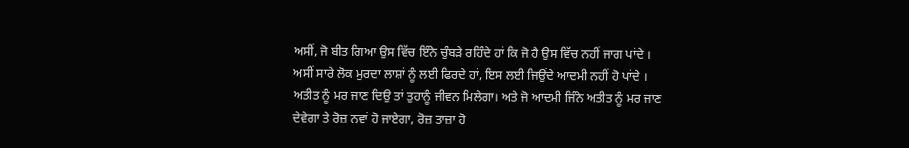ਅਸੀਂ, ਜੋ ਬੀਤ ਗਿਆ ਉਸ ਵਿੱਚ ਇੰਨੇ ਚੁੰਬੜੇ ਰਹਿੰਦੇ ਹਾਂ ਕਿ ਜੋ ਹੈ ਉਸ ਵਿੱਚ ਨਹੀਂ ਜਾਗ ਪਾਂਦੇ । ਅਸੀਂ ਸਾਰੇ ਲੋਕ ਮੁਰਦਾ ਲਾਸ਼ਾਂ ਨੂੰ ਲਈ ਫਿਰਦੇ ਹਾਂ, ਇਸ ਲਈ ਜਿਉਂਦੇ ਆਦਮੀ ਨਹੀਂ ਹੋ ਪਾਂਦੇ । ਅਤੀਤ ਨੂੰ ਮਰ ਜਾਣ ਦਿਉ ਤਾਂ ਤੁਹਾਨੂੰ ਜੀਵਨ ਮਿਲੇਗਾ। ਅਤੇ ਜੋ ਆਦਮੀ ਜਿੰਨੇ ਅਤੀਤ ਨੂੰ ਮਰ ਜਾਣ ਦੇਵੇਗਾ ਤੇ ਰੋਜ਼ ਨਵਾਂ ਹੋ ਜਾਏਗਾ, ਰੋਜ਼ ਤਾਜ਼ਾ ਹੋ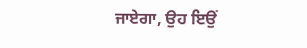ਜਾਏਗਾ, ਉਹ ਇਉਂ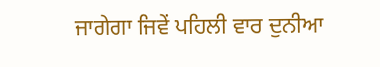ਜਾਗੇਗਾ ਜਿਵੇਂ ਪਹਿਲੀ ਵਾਰ ਦੁਨੀਆ